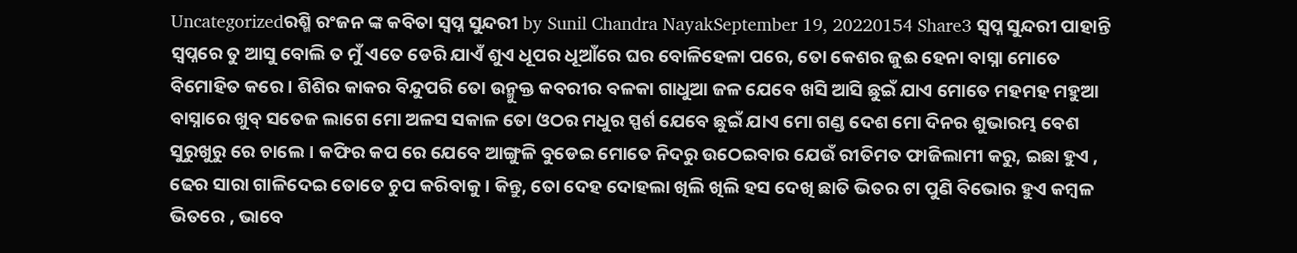Uncategorizedରଶ୍ମି ରଂଜନ ଙ୍କ କବିତା ସ୍ବପ୍ନ ସୁନ୍ଦରୀ by Sunil Chandra NayakSeptember 19, 20220154 Share3 ସ୍ବପ୍ନ ସୁନ୍ଦରୀ ପାହାନ୍ତି ସ୍ୱପ୍ନରେ ତୁ ଆସୁ ବୋଲି ତ ମୁଁ ଏତେ ଡେରି ଯାଏଁ ଶୁଏ ଧୂପର ଧୂଆଁରେ ଘର ବୋଳିହେଳା ପରେ, ତୋ କେଶର ଜୁଈ ହେନା ବାସ୍ନା ମୋତେ ବିମୋହିତ କରେ । ଶିଶିର କାକର ବିନ୍ଦୁପରି ତୋ ଉନ୍ମୁକ୍ତ କବରୀର ବଳକା ଗାଧୁଆ ଜଳ ଯେବେ ଖସି ଆସି ଛୁଇଁ ଯାଏ ମୋତେ ମହମହ ମହୁଆ ବାସ୍ନାରେ ଖୁବ୍ ସତେଜ ଲାଗେ ମୋ ଅଳସ ସକାଳ ତୋ ଓଠର ମଧୁର ସ୍ପର୍ଶ ଯେବେ ଛୁଇଁ ଯାଏ ମୋ ଗଣ୍ଡ ଦେଶ ମୋ ଦିନର ଶୁଭାରମ୍ଭ ବେଶ ସୁରୁଖୁରୁ ରେ ଚାଲେ। କଫିର କପ ରେ ଯେବେ ଆଙ୍ଗୁଳି ବୁଡେଇ ମୋତେ ନିଦରୁ ଉଠେଇବାର ଯେଉଁ ରୀତିମତ ଫାଜିଲାମୀ କରୁ, ଇଛା ହୁଏ , ଢେର ସାରା ଗାଳିଦେଇ ତୋତେ ଚୁପ କରିବାକୁ । କିନ୍ତୁ, ତୋ ଦେହ ଦୋହଲା ଖିଲି ଖିଲି ହସ ଦେଖି ଛାତି ଭିତର ଟା ପୁଣି ବିଭୋର ହୁଏ କମ୍ବଳ ଭିତରେ , ଭାବେ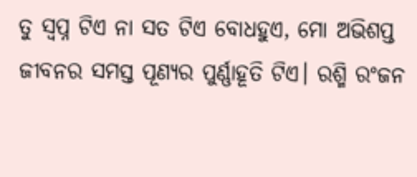ତୁ ସ୍ୱପ୍ନ ଟିଏ ନା ସତ ଟିଏ ବୋଧହୁଏ, ମୋ ଅଭିଶପ୍ତ ଜୀବନର ସମସ୍ତ ପୂଣ୍ୟର ପୁର୍ଣ୍ଣାହୂତି ଟିଏ। ରଶ୍ମି ରଂଜନ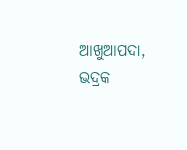ଆଖୁଆପଦା, ଭଦ୍ରକ